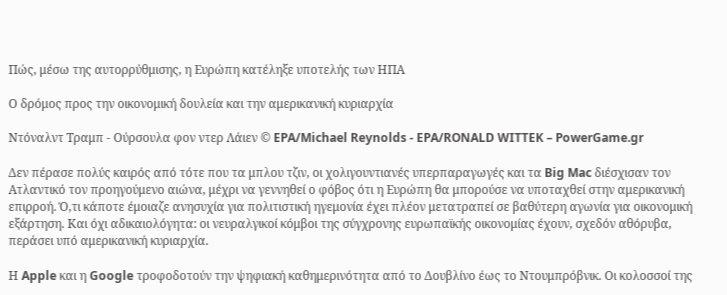Πώς, μέσω της αυτορρύθμισης, η Ευρώπη κατέληξε υποτελής των ΗΠΑ

Ο δρόμος προς την οικονομική δουλεία και την αμερικανική κυριαρχία

Ντόναλντ Τραμπ - Ούρσουλα φον ντερ Λάιεν © EPA/Michael Reynolds - EPA/RONALD WITTEK – PowerGame.gr

Δεν πέρασε πολύς καιρός από τότε που τα μπλου τζιν, οι χολιγουντιανές υπερπαραγωγές και τα Big Mac διέσχισαν τον Ατλαντικό τον προηγούμενο αιώνα, μέχρι να γεννηθεί ο φόβος ότι η Ευρώπη θα μπορούσε να υποταχθεί στην αμερικανική επιρροή. Ό,τι κάποτε έμοιαζε ανησυχία για πολιτιστική ηγεμονία έχει πλέον μετατραπεί σε βαθύτερη αγωνία για οικονομική εξάρτηση. Και όχι αδικαιολόγητα: οι νευραλγικοί κόμβοι της σύγχρονης ευρωπαϊκής οικονομίας έχουν, σχεδόν αθόρυβα, περάσει υπό αμερικανική κυριαρχία.

Η Apple και η Google τροφοδοτούν την ψηφιακή καθημερινότητα από το Δουβλίνο έως το Ντουμπρόβνικ. Οι κολοσσοί της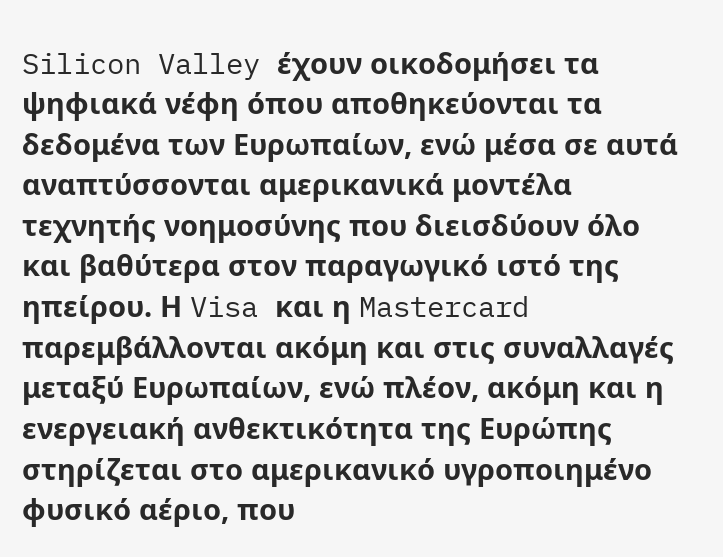Silicon Valley έχουν οικοδομήσει τα ψηφιακά νέφη όπου αποθηκεύονται τα δεδομένα των Ευρωπαίων, ενώ μέσα σε αυτά αναπτύσσονται αμερικανικά μοντέλα τεχνητής νοημοσύνης που διεισδύουν όλο και βαθύτερα στον παραγωγικό ιστό της ηπείρου. Η Visa και η Mastercard παρεμβάλλονται ακόμη και στις συναλλαγές μεταξύ Ευρωπαίων, ενώ πλέον, ακόμη και η ενεργειακή ανθεκτικότητα της Ευρώπης στηρίζεται στο αμερικανικό υγροποιημένο φυσικό αέριο, που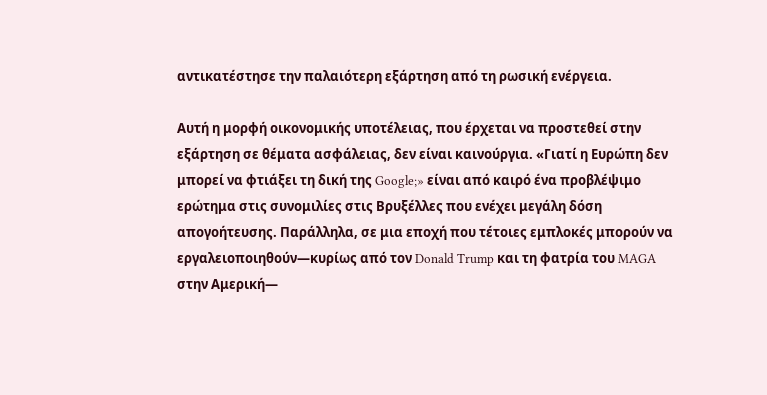αντικατέστησε την παλαιότερη εξάρτηση από τη ρωσική ενέργεια.

Αυτή η μορφή οικονομικής υποτέλειας, που έρχεται να προστεθεί στην εξάρτηση σε θέματα ασφάλειας, δεν είναι καινούργια. «Γιατί η Ευρώπη δεν μπορεί να φτιάξει τη δική της Google;» είναι από καιρό ένα προβλέψιμο ερώτημα στις συνομιλίες στις Βρυξέλλες που ενέχει μεγάλη δόση απογοήτευσης. Παράλληλα, σε μια εποχή που τέτοιες εμπλοκές μπορούν να εργαλειοποιηθούν—κυρίως από τον Donald Trump και τη φατρία του MAGA στην Αμερική—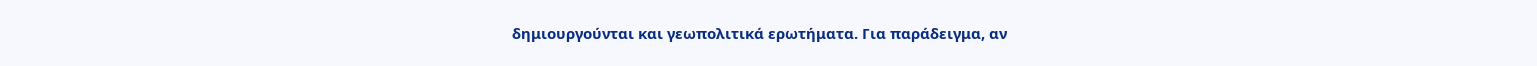δημιουργούνται και γεωπολιτικά ερωτήματα. Για παράδειγμα, αν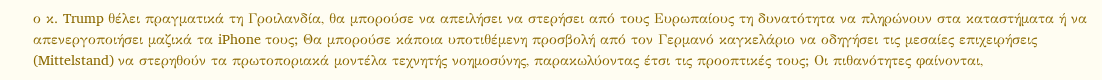ο κ. Trump θέλει πραγματικά τη Γροιλανδία, θα μπορούσε να απειλήσει να στερήσει από τους Ευρωπαίους τη δυνατότητα να πληρώνουν στα καταστήματα ή να απενεργοποιήσει μαζικά τα iPhone τους; Θα μπορούσε κάποια υποτιθέμενη προσβολή από τον Γερμανό καγκελάριο να οδηγήσει τις μεσαίες επιχειρήσεις (Mittelstand) να στερηθούν τα πρωτοποριακά μοντέλα τεχνητής νοημοσύνης, παρακωλύοντας έτσι τις προοπτικές τους; Οι πιθανότητες φαίνονται,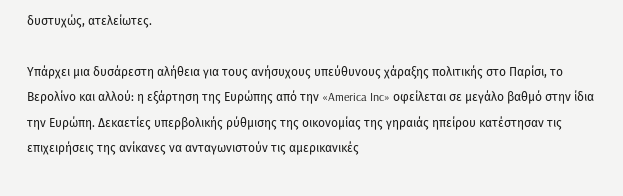δυστυχώς, ατελείωτες.

Υπάρχει μια δυσάρεστη αλήθεια για τους ανήσυχους υπεύθυνους χάραξης πολιτικής στο Παρίσι, το Βερολίνο και αλλού: η εξάρτηση της Ευρώπης από την «America Inc» οφείλεται σε μεγάλο βαθμό στην ίδια την Ευρώπη. Δεκαετίες υπερβολικής ρύθμισης της οικονομίας της γηραιάς ηπείρου κατέστησαν τις επιχειρήσεις της ανίκανες να ανταγωνιστούν τις αμερικανικές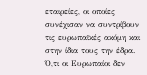εταιρείες, οι οποίες συνέχισαν να συντρίβουν τις ευρωπαϊκές ακόμη και στην ίδια τους την έδρα. Ό,τι οι Ευρωπαίοι δεν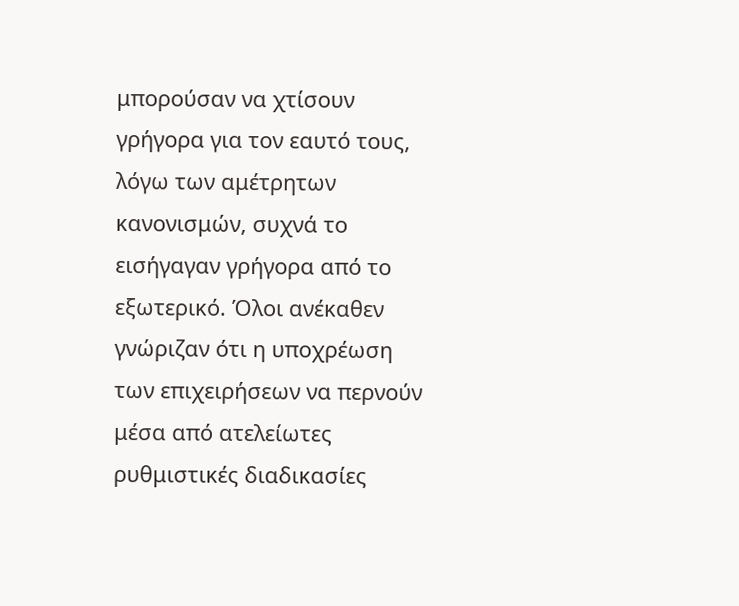μπορούσαν να χτίσουν γρήγορα για τον εαυτό τους, λόγω των αμέτρητων κανονισμών, συχνά το εισήγαγαν γρήγορα από το εξωτερικό. Όλοι ανέκαθεν γνώριζαν ότι η υποχρέωση των επιχειρήσεων να περνούν μέσα από ατελείωτες ρυθμιστικές διαδικασίες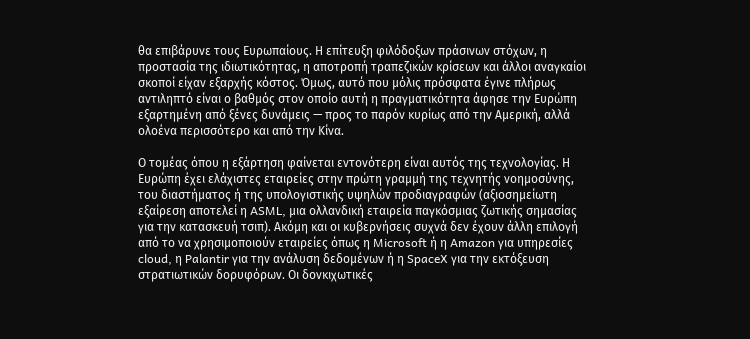θα επιβάρυνε τους Ευρωπαίους. Η επίτευξη φιλόδοξων πράσινων στόχων, η προστασία της ιδιωτικότητας, η αποτροπή τραπεζικών κρίσεων και άλλοι αναγκαίοι σκοποί είχαν εξαρχής κόστος. Όμως, αυτό που μόλις πρόσφατα έγινε πλήρως αντιληπτό είναι ο βαθμός στον οποίο αυτή η πραγματικότητα άφησε την Ευρώπη εξαρτημένη από ξένες δυνάμεις — προς το παρόν κυρίως από την Αμερική, αλλά ολοένα περισσότερο και από την Κίνα.

Ο τομέας όπου η εξάρτηση φαίνεται εντονότερη είναι αυτός της τεχνολογίας. Η Ευρώπη έχει ελάχιστες εταιρείες στην πρώτη γραμμή της τεχνητής νοημοσύνης, του διαστήματος ή της υπολογιστικής υψηλών προδιαγραφών (αξιοσημείωτη εξαίρεση αποτελεί η ASML, μια ολλανδική εταιρεία παγκόσμιας ζωτικής σημασίας για την κατασκευή τσιπ). Ακόμη και οι κυβερνήσεις συχνά δεν έχουν άλλη επιλογή από το να χρησιμοποιούν εταιρείες όπως η Microsoft ή η Amazon για υπηρεσίες cloud, η Palantir για την ανάλυση δεδομένων ή η SpaceX για την εκτόξευση στρατιωτικών δορυφόρων. Οι δονκιχωτικές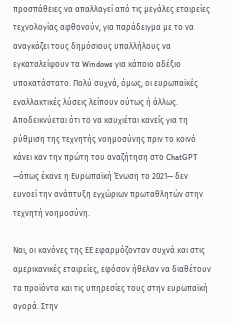προσπάθειες να απαλλαγεί από τις μεγάλες εταιρείες τεχνολογίας αφθονούν, για παράδειγμα με το να αναγκάζει τους δημόσιους υπαλλήλους να εγκαταλείψουν τα Windows για κάποιο αδέξιο υποκατάστατο. Πολύ συχνά, όμως, οι ευρωπαϊκές εναλλακτικές λύσεις λείπουν ούτως ή άλλως. Αποδεικνύεται ότι το να καυχιέται κανείς για τη ρύθμιση της τεχνητής νοημοσύνης πριν το κοινό κάνει καν την πρώτη του αναζήτηση στο ChatGPT —όπως έκανε η Ευρωπαϊκή Ένωση το 2021— δεν ευνοεί την ανάπτυξη εγχώριων πρωταθλητών στην τεχνητή νοημοσύνη.

Ναι, οι κανόνες της ΕΕ εφαρμόζονταν συχνά και στις αμερικανικές εταιρείες, εφόσον ήθελαν να διαθέτουν τα προϊόντα και τις υπηρεσίες τους στην ευρωπαϊκή αγορά. Στην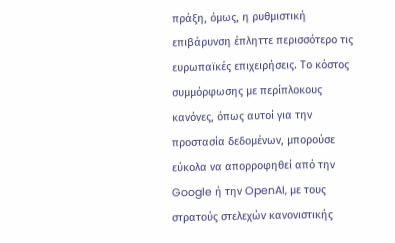πράξη, όμως, η ρυθμιστική επιβάρυνση έπληττε περισσότερο τις ευρωπαϊκές επιχειρήσεις. Το κόστος συμμόρφωσης με περίπλοκους κανόνες, όπως αυτοί για την προστασία δεδομένων, μπορούσε εύκολα να απορροφηθεί από την Google ή την OpenAI, με τους στρατούς στελεχών κανονιστικής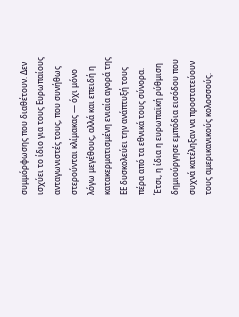συμμόρφωσης που διαθέτουν. Δεν ισχύει το ίδιο για τους Ευρωπαίους ανταγωνιστές τους, που συνήθως στερούνται κλίμακας — όχι μόνο λόγω μεγέθους, αλλά και επειδή η κατακερματισμένη ενιαία αγορά της ΕΕ δυσκολεύει την ανάπτυξή τους πέρα από τα εθνικά τους σύνορα. Έτσι, η ίδια η ευρωπαϊκή ρύθμιση δημιούργησε εμπόδια εισόδου που συχνά κατέληξαν να προστατεύουν τους αμερικανικούς κολοσσούς.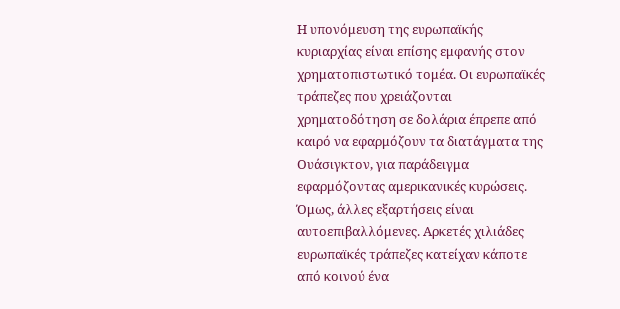Η υπονόμευση της ευρωπαϊκής κυριαρχίας είναι επίσης εμφανής στον χρηματοπιστωτικό τομέα. Οι ευρωπαϊκές τράπεζες που χρειάζονται χρηματοδότηση σε δολάρια έπρεπε από καιρό να εφαρμόζουν τα διατάγματα της Ουάσιγκτον, για παράδειγμα εφαρμόζοντας αμερικανικές κυρώσεις. Όμως, άλλες εξαρτήσεις είναι αυτοεπιβαλλόμενες. Αρκετές χιλιάδες ευρωπαϊκές τράπεζες κατείχαν κάποτε από κοινού ένα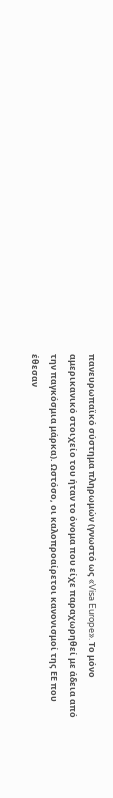πανευρωπαϊκό σύστημα πληρωμών (γνωστό ως «Visa Europe». Το μόνο αμερικανικό στοιχείο του ήταν το όνομα που είχε παραχωρηθεί με άδεια από την παγκόσμια μάρκα). Ωστόσο, οι καλοπροαίρετοι κανονισμοί της ΕΕ που έθεσαν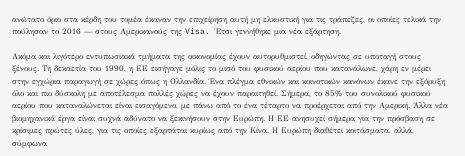ανώτατο όριο στα κέρδη του τομέα έκαναν την επιχείρηση αυτή μη ελκυστική για τις τράπεζες, οι οποίες τελικά την πούλησαν το 2016 — στους Αμερικανούς της Visa. Έτσι γεννήθηκε μια νέα εξάρτηση.

Ακόμα και λιγότερο εντυπωσιακά τμήματα της οικονομίας έχουν αυτορυθμιστεί, οδηγώντας σε υποταγή στους ξένους. Τη δεκαετία του 1990, η ΕΕ εισήγαγε μόλις το μισό του φυσικού αερίου που κατανάλωνε, χάρη εν μέρει στην εγχώρια παραγωγή σε χώρες όπως η Ολλανδία. Ένα πλέγμα εθνικών και κοινοτικών κανόνων έκανε την εξόρυξη όλο και πιο δύσκολη με αποτέλεσμα πολλές χώρες να έχουν παραιτηθεί. Σήμερα, το 85% του συνολικού φυσικού αερίου που καταναλώνεται είναι εισαγόμενο, με πάνω από το ένα τέταρτο να προέρχεται από την Αμερική. Άλλα νέα βιομηχανικά έργα είναι συχνά αδύνατο να ξεκινήσουν στην Ευρώπη. Η ΕΕ ανησυχεί σήμερα για την πρόσβαση σε κρίσιμες πρώτες ύλες, για τις οποίες εξαρτάται κυρίως από την Κίνα. Η Ευρώπη διαθέτει κοιτάσματα, αλλά, σύμφωνα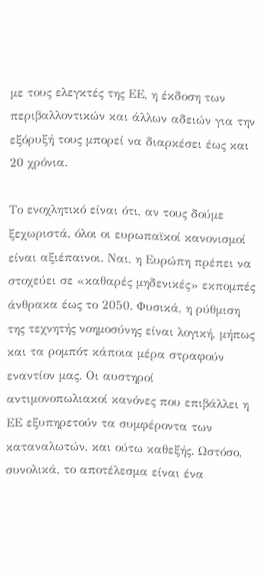με τους ελεγκτές της ΕΕ, η έκδοση των περιβαλλοντικών και άλλων αδειών για την εξόρυξή τους μπορεί να διαρκέσει έως και 20 χρόνια.

Το ενοχλητικό είναι ότι, αν τους δούμε ξεχωριστά, όλοι οι ευρωπαϊκοί κανονισμοί είναι αξιέπαινοι. Ναι, η Ευρώπη πρέπει να στοχεύει σε «καθαρές μηδενικές» εκπομπές άνθρακα έως το 2050. Φυσικά, η ρύθμιση της τεχνητής νοημοσύνης είναι λογική, μήπως και τα ρομπότ κάποια μέρα στραφούν εναντίον μας. Οι αυστηροί αντιμονοπωλιακοί κανόνες που επιβάλλει η ΕΕ εξυπηρετούν τα συμφέροντα των καταναλωτών, και ούτω καθεξής. Ωστόσο, συνολικά, το αποτέλεσμα είναι ένα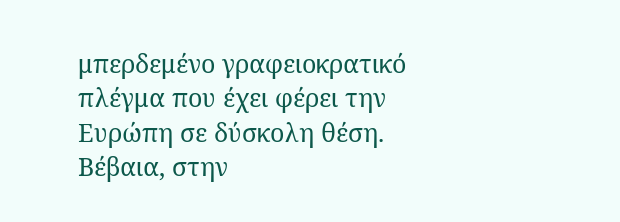μπερδεμένο γραφειοκρατικό πλέγμα που έχει φέρει την Ευρώπη σε δύσκολη θέση. Βέβαια, στην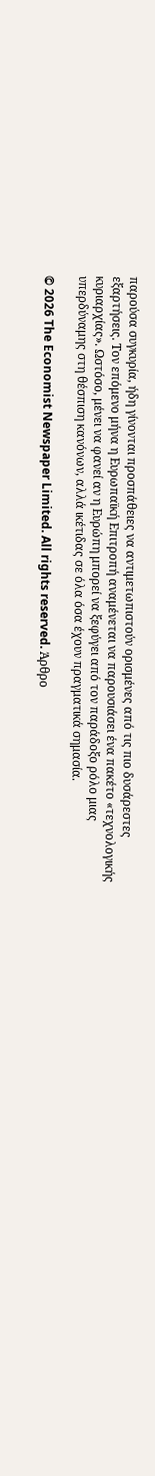παρούσα συγκυρία, ήδη γίνονται προσπάθειες να αντιμετωπιστούν ορισμένες από τις πιο δυσάρεστες εξαρτήσεις. Τον επόμενο μήνα η Ευρωπαϊκή Επιτροπή αναμένεται να παρουσιάσει ένα πακέτο «τεχνολογικής κυριαρχίας». Ωστόσο, μένει να φανεί αν η Ευρώπη μπορεί να ξεφύγει από τον παράδοξο ρόλο μιας υπερδύναμης στη θέσπιση κανόνων, αλλά ικέτιδας σε όλα όσα έχουν πραγματικά σημασία.

© 2026 The Economist Newspaper Limited. All rights reserved. Άρθρο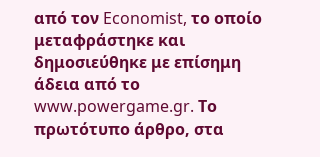από τον Economist, το οποίο μεταφράστηκε και δημοσιεύθηκε με επίσημη άδεια από το www.powergame.gr. Το πρωτότυπο άρθρο, στα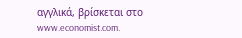αγγλικά, βρίσκεται στο www.economist.com.